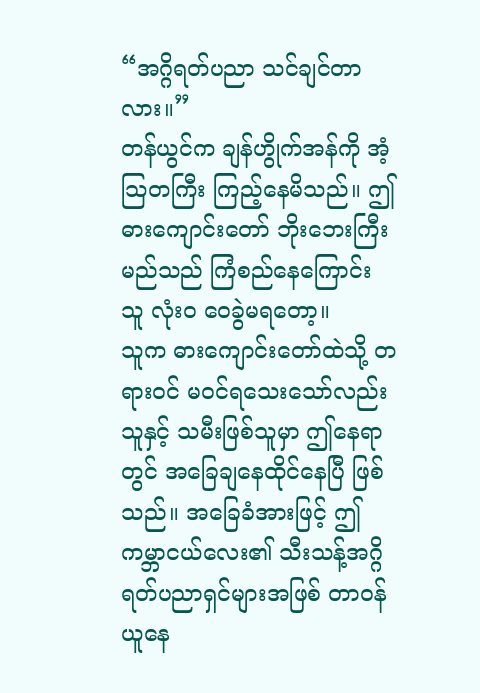“အဂ္ဂိရတ်ပညာ သင်ချင်တာလား။”
တန်ယွင်က ချန်ဟွိုက်အန်ကို အံ့သြတကြီး ကြည့်နေမိသည်။ ဤဓားကျောင်းတော် ဘိုးဘေးကြီး မည်သည် ကြံစည်နေကြောင်း သူ လုံးဝ ဝေခွဲမရတော့။
သူက ဓားကျောင်းတော်ထဲသို့ တရားဝင် မဝင်ရသေးသော်လည်း သူနှင့် သမီးဖြစ်သူမှာ ဤနေရာတွင် အခြေချနေထိုင်နေပြီ ဖြစ်သည်။ အခြေခံအားဖြင့် ဤကမ္ဘာငယ်လေး၏ သီးသန့်အဂ္ဂိရတ်ပညာရှင်များအဖြစ် တာဝန်ယူနေ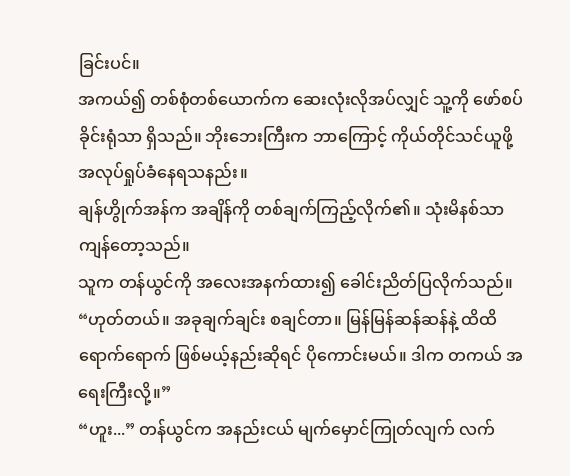ခြင်းပင်။
အကယ်၍ တစ်စုံတစ်ယောက်က ဆေးလုံးလိုအပ်လျှင် သူ့ကို ဖော်စပ်ခိုင်းရုံသာ ရှိသည်။ ဘိုးဘေးကြီးက ဘာကြောင့် ကိုယ်တိုင်သင်ယူဖို့ အလုပ်ရှုပ်ခံနေရသနည်း။
ချန်ဟွိုက်အန်က အချိန်ကို တစ်ချက်ကြည့်လိုက်၏။ သုံးမိနစ်သာ ကျန်တော့သည်။
သူက တန်ယွင်ကို အလေးအနက်ထား၍ ခေါင်းညိတ်ပြလိုက်သည်။
“ဟုတ်တယ်။ အခုချက်ချင်း စချင်တာ။ မြန်မြန်ဆန်ဆန်နဲ့ ထိထိရောက်ရောက် ဖြစ်မယ့်နည်းဆိုရင် ပိုကောင်းမယ်။ ဒါက တကယ် အရေးကြီးလို့။”
“ဟူး...” တန်ယွင်က အနည်းငယ် မျက်မှောင်ကြုတ်လျက် လက်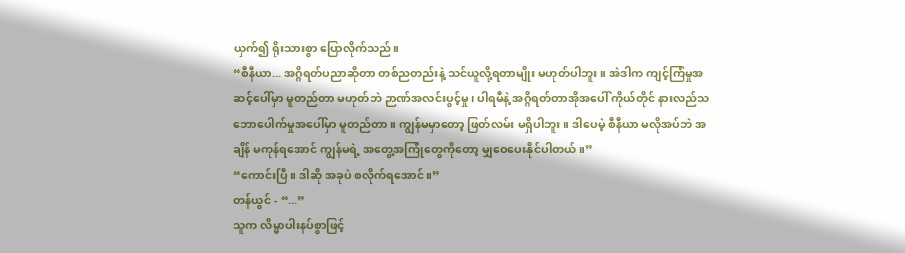ယှက်၍ ရိုးသားစွာ ပြောလိုက်သည်။
“စီနီယာ... အဂ္ဂိရတ်ပညာဆိုတာ တစ်ညတည်းနဲ့ သင်ယူလို့ရတာမျိုး မဟုတ်ပါဘူး။ အဲဒါက ကျင့်ကြံမှုအဆင့်ပေါ်မှာ မူတည်တာ မဟုတ်ဘဲ ဉာဏ်အလင်းပွင့်မှု၊ ပါရမီနဲ့ အဂ္ဂိရတ်တာအိုအပေါ် ကိုယ်တိုင် နားလည်သဘောပေါက်မှုအပေါ်မှာ မူတည်တာ။ ကျွန်မမှာတော့ ဖြတ်လမ်း မရှိပါဘူး။ ဒါပေမဲ့ စီနီယာ မလိုအပ်ဘဲ အချိန် မကုန်ရအောင် ကျွန်မရဲ့ အတွေ့အကြုံတွေကိုတော့ မျှဝေပေးနိုင်ပါတယ်။”
“ကောင်းပြီ။ ဒါဆို အခုပဲ စလိုက်ရအောင်။”
တန်ယွင် - “...”
သူက လိမ္မာပါးနပ်စွာဖြင့်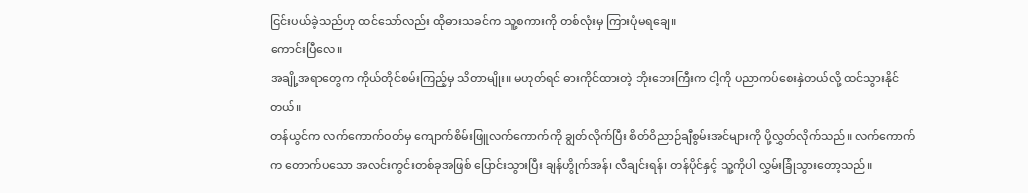ငြင်းပယ်ခဲ့သည်ဟု ထင်သော်လည်း ထိုဓားသခင်က သူ့စကားကို တစ်လုံးမှ ကြားပုံမရချေ။
ကောင်းပြီလေ။
အချို့အရာတွေက ကိုယ်တိုင်စမ်းကြည့်မှ သိတာမျိုး။ မဟုတ်ရင် ဓားကိုင်ထားတဲ့ ဘိုးဘေးကြီးက ငါ့ကို ပညာကပ်စေးနှဲတယ်လို့ ထင်သွားနိုင်တယ်။
တန်ယွင်က လက်ကောက်ဝတ်မှ ကျောက်စိမ်းဖြူလက်ကောက်ကို ချွတ်လိုက်ပြီး စိတ်ဝိညာဉ်ချီစွမ်းအင်များကို ပို့လွှတ်လိုက်သည်။ လက်ကောက်က တောက်ပသော အလင်းကွင်းတစ်ခုအဖြစ် ပြောင်းသွားပြီး ချန်ဟွိုက်အန်၊ လီချင်းရန်၊ တန်ပိုင်နှင့် သူ့ကိုပါ လွှမ်းခြုံသွားတော့သည်။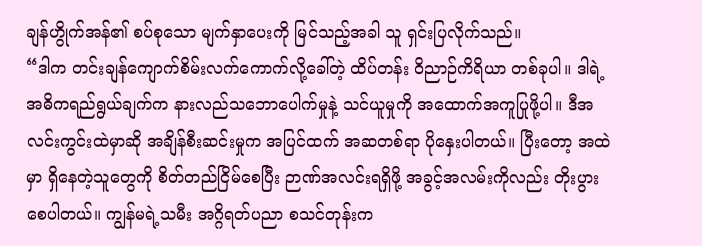ချန်ဟွိုက်အန်၏ စပ်စုသော မျက်နှာပေးကို မြင်သည့်အခါ သူ ရှင်းပြလိုက်သည်။
“ဒါက တင်းချန်ကျောက်စိမ်းလက်ကောက်လို့ခေါ်တဲ့ ထိပ်တန်း ဝိညာဉ်ကိရိယာ တစ်ခုပါ။ ဒါရဲ့ အဓိကရည်ရွယ်ချက်က နားလည်သဘောပေါက်မှုနဲ့ သင်ယူမှုကို အထောက်အကူပြုဖို့ပါ။ ဒီအလင်းကွင်းထဲမှာဆို အချိန်စီးဆင်းမှုက အပြင်ထက် အဆတစ်ရာ ပိုနှေးပါတယ်။ ပြီးတော့ အထဲမှာ ရှိနေတဲ့သူတွေကို စိတ်တည်ငြိမ်စေပြီး ဉာဏ်အလင်းရရှိဖို့ အခွင့်အလမ်းကိုလည်း တိုးပွားစေပါတယ်။ ကျွန်မရဲ့သမီး အဂ္ဂိရတ်ပညာ စသင်တုန်းက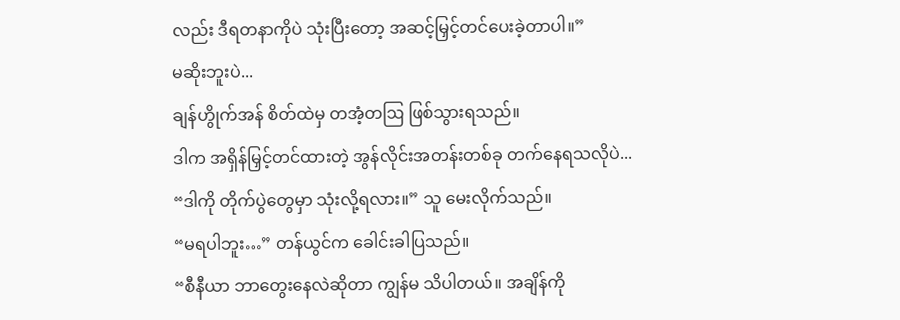လည်း ဒီရတနာကိုပဲ သုံးပြီးတော့ အဆင့်မြှင့်တင်ပေးခဲ့တာပါ။”
မဆိုးဘူးပဲ...
ချန်ဟွိုက်အန် စိတ်ထဲမှ တအံ့တဩ ဖြစ်သွားရသည်။
ဒါက အရှိန်မြှင့်တင်ထားတဲ့ အွန်လိုင်းအတန်းတစ်ခု တက်နေရသလိုပဲ...
“ဒါကို တိုက်ပွဲတွေမှာ သုံးလို့ရလား။” သူ မေးလိုက်သည်။
“မရပါဘူး…” တန်ယွင်က ခေါင်းခါပြသည်။
“စီနီယာ ဘာတွေးနေလဲဆိုတာ ကျွန်မ သိပါတယ်။ အချိန်ကို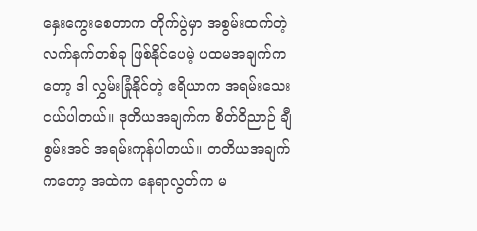နှေးကွေးစေတာက တိုက်ပွဲမှာ အစွမ်းထက်တဲ့ လက်နက်တစ်ခု ဖြစ်နိုင်ပေမဲ့ ပထမအချက်ကတော့ ဒါ လွှမ်းခြုံနိုင်တဲ့ ဧရိယာက အရမ်းသေးငယ်ပါတယ်။ ဒုတိယအချက်က စိတ်ဝိညာဉ် ချီစွမ်းအင် အရမ်းကုန်ပါတယ်။ တတိယအချက်ကတော့ အထဲက နေရာလွတ်က မ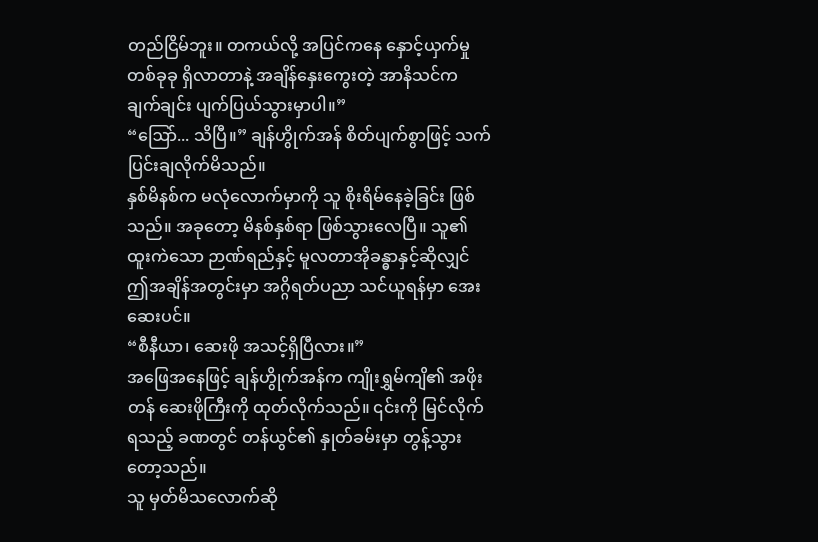တည်ငြိမ်ဘူး။ တကယ်လို့ အပြင်ကနေ နှောင့်ယှက်မှုတစ်ခုခု ရှိလာတာနဲ့ အချိန်နှေးကွေးတဲ့ အာနိသင်က ချက်ချင်း ပျက်ပြယ်သွားမှာပါ။”
“ဩော်... သိပြီ။” ချန်ဟွိုက်အန် စိတ်ပျက်စွာဖြင့် သက်ပြင်းချလိုက်မိသည်။
နှစ်မိနစ်က မလုံလောက်မှာကို သူ စိုးရိမ်နေခဲ့ခြင်း ဖြစ်သည်။ အခုတော့ မိနစ်နှစ်ရာ ဖြစ်သွားလေပြီ။ သူ၏ ထူးကဲသော ဉာဏ်ရည်နှင့် မူလတာအိုခန္ဓာနှင့်ဆိုလျှင် ဤအချိန်အတွင်းမှာ အဂ္ဂိရတ်ပညာ သင်ယူရန်မှာ အေးဆေးပင်။
“စီနီယာ၊ ဆေးဖို အသင့်ရှိပြီလား။”
အဖြေအနေဖြင့် ချန်ဟွိုက်အန်က ကျိုးရွှမ်ကျိ၏ အဖိုးတန် ဆေးဖိုကြီးကို ထုတ်လိုက်သည်။ ၎င်းကို မြင်လိုက်ရသည့် ခဏတွင် တန်ယွင်၏ နှုတ်ခမ်းမှာ တွန့်သွားတော့သည်။
သူ မှတ်မိသလောက်ဆို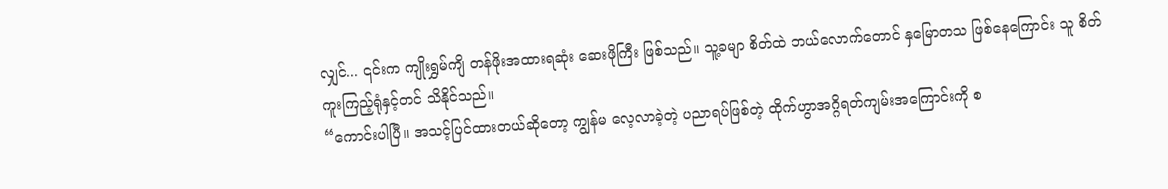လျှင်... ၎င်းက ကျိုးရွှမ်ကျိ တန်ဖိုးအထားရဆုံး ဆေးဖိုကြီး ဖြစ်သည်။ သူ့ခမျာ စိတ်ထဲ ဘယ်လောက်တောင် နှမြောတသ ဖြစ်နေကြောင်း သူ စိတ်ကူးကြည့်ရုံနှင့်တင် သိနိုင်သည်။
“ကောင်းပါပြီ။ အသင့်ပြင်ထားတယ်ဆိုတော့ ကျွန်မ လေ့လာခဲ့တဲ့ ပညာရပ်ဖြစ်တဲ့ ထိုက်ဟွာအဂ္ဂိရတ်ကျမ်းအကြောင်းကို စ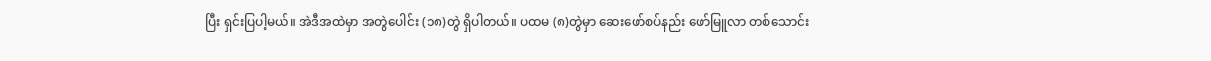ပြီး ရှင်းပြပါ့မယ်။ အဲဒီအထဲမှာ အတွဲပေါင်း (၁၈)တွဲ ရှိပါတယ်။ ပထမ (၈)တွဲမှာ ဆေးဖော်စပ်နည်း ဖော်မြူလာ တစ်သောင်း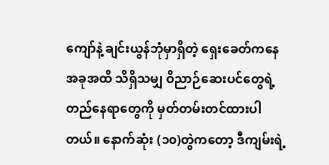ကျော်နဲ့ ချင်းယွန်ဘုံမှာရှိတဲ့ ရှေးခေတ်ကနေ အခုအထိ သိရှိသမျှ ဝိညာဉ်ဆေးပင်တွေရဲ့ တည်နေရာတွေကို မှတ်တမ်းတင်ထားပါတယ်။ နောက်ဆုံး (၁၀)တွဲကတော့ ဒီကျမ်းရဲ့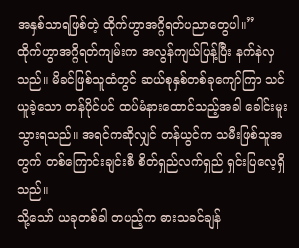အနှစ်သာရဖြစ်တဲ့ ထိုက်ဟွာအဂ္ဂိရတ်ပညာတွေပါ။”
ထိုက်ဟွာအဂ္ဂိရတ်ကျမ်းက အလွန်ကျယ်ပြန့်ပြီး နက်နဲလှသည်။ မိခင်ဖြစ်သူထံတွင် ဆယ်စုနှစ်တစ်ခုကျော်ကြာ သင်ယူခဲ့သော တန်ပိုင်ပင် ထပ်မံနားထောင်သည့်အခါ ခေါင်းမူးသွားရသည်။ အရင်ကဆိုလျှင် တန်ယွင်က သမီးဖြစ်သူအတွက် တစ်ကြောင်းချင်းစီ စိတ်ရှည်လက်ရှည် ရှင်းပြလေ့ရှိသည်။
သို့သော် ယခုတစ်ခါ တပည့်က ဓားသခင်ချန်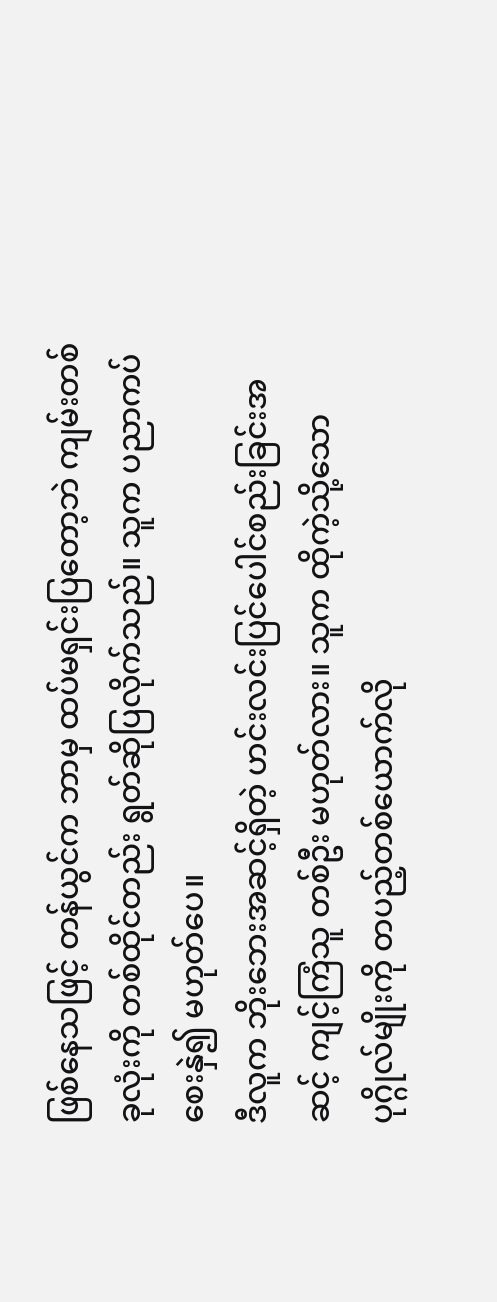ဖြစ်နေသဖြင့် တန်ယွင်က ဘာမှ ထပ်မရှင်းပြတော့ဘဲ ကျမ်းတစ်ခုလုံးကို တစ်ထိုင်တည်း ရွတ်ဆိုပြလိုက်သည်။ သူက ပညာကပ်စေးနှဲ၍ မဟုတ်ပေ။
ဒီလူက ဘိုးဘေးအဆင့်ရှိတဲ့ ဟင်းလင်းပြင်ပေါင်စည်းခြင်းအဆင့် ကျင့်ကြံသူ တစ်ဦး မဟုတ်လား။ သူက ထိုကဲ့သို့သော ပုဂ္ဂိုလ်မျိုးကို တပည့်တစ်ယောက်လို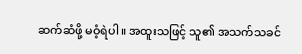ဆက်ဆံဖို့ မဝံ့ရဲပါ။ အထူးသဖြင့် သူ၏ အသက်သခင်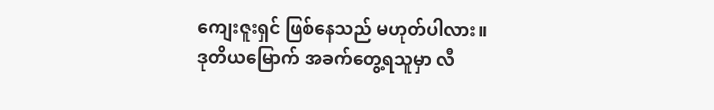ကျေးဇူးရှင် ဖြစ်နေသည် မဟုတ်ပါလား။
ဒုတိယမြောက် အခက်တွေ့ရသူမှာ လီ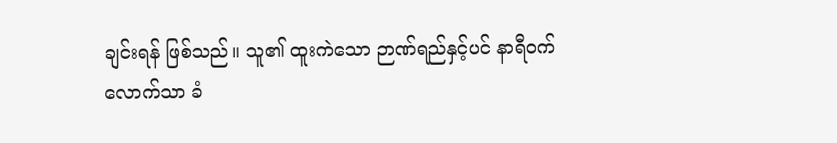ချင်းရန် ဖြစ်သည်။ သူ၏ ထူးကဲသော ဉာဏ်ရည်နှင့်ပင် နာရီဝက်လောက်သာ ခံ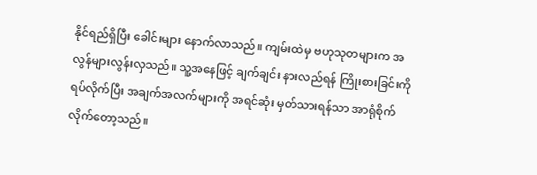နိုင်ရည်ရှိပြီး ခေါင်းများ နောက်လာသည်။ ကျမ်းထဲမှ ဗဟုသုတများက အလွန်များလွန်းလှသည်။ သူ့အနေဖြင့် ချက်ချင်း နားလည်ရန် ကြိုးစားခြင်းကို ရပ်လိုက်ပြီး အချက်အလက်များကို အရင်ဆုံး မှတ်သားရန်သာ အာရုံစိုက်လိုက်တော့သည်။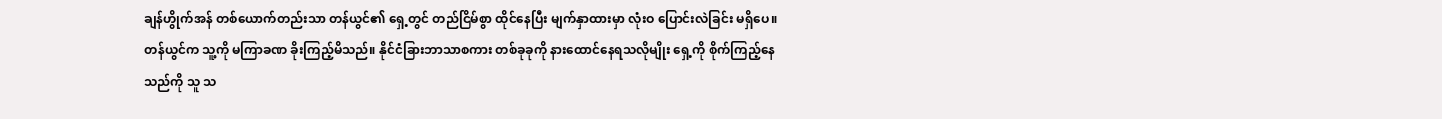ချန်ဟွိုက်အန် တစ်ယောက်တည်းသာ တန်ယွင်၏ ရှေ့တွင် တည်ငြိမ်စွာ ထိုင်နေပြီး မျက်နှာထားမှာ လုံးဝ ပြောင်းလဲခြင်း မရှိပေ။ တန်ယွင်က သူ့ကို မကြာခဏ ခိုးကြည့်မိသည်။ နိုင်ငံခြားဘာသာစကား တစ်ခုခုကို နားထောင်နေရသလိုမျိုး ရှေ့ကို စိုက်ကြည့်နေသည်ကို သူ သ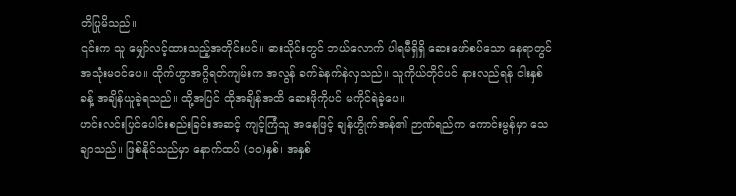တိပြုမိသည်။
၎င်းက သူ မျှော်လင့်ထားသည့်အတိုင်းပင်။ ဓားသိုင်းတွင် ဘယ်လောက် ပါရမီရှိရှိ ဆေးဖော်စပ်သော နေရာတွင် အသုံးမဝင်ပေ။ ထိုက်ဟွာအဂ္ဂိရတ်ကျမ်းက အလွန် ခက်ခဲနက်နဲလှသည်။ သူကိုယ်တိုင်ပင် နားလည်ရန် ငါးနှစ်ခန့် အချိန်ယူခဲ့ရသည်။ ထို့အပြင် ထိုအချိန်အထိ ဆေးဖိုကိုပင် မကိုင်ရဲခဲ့ပေ။
ဟင်းလင်းပြင်ပေါင်းစည်းခြင်းအဆင့် ကျင့်ကြံသူ အနေဖြင့် ချန်ဟွိုက်အန်၏ ဉာဏ်ရည်က ကောင်းမွန်မှာ သေချာသည်။ ဖြစ်နိုင်သည်မှာ နောက်ထပ် (၁၀)နှစ်၊ အနှစ်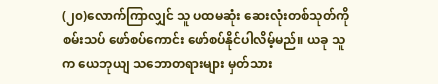(၂၀)လောက်ကြာလျှင် သူ ပထမဆုံး ဆေးလုံးတစ်သုတ်ကို စမ်းသပ် ဖော်စပ်ကောင်း ဖော်စပ်နိုင်ပါလိမ့်မည်။ ယခု သူက ယေဘုယျ သဘောတရားများ မှတ်သား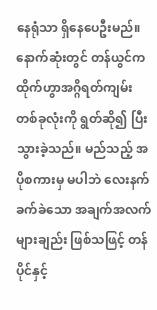နေရုံသာ ရှိနေပေဦးမည်။
နောက်ဆုံးတွင် တန်ယွင်က ထိုက်ဟွာအဂ္ဂိရတ်ကျမ်း တစ်ခုလုံးကို ရွတ်ဆို၍ ပြီးသွားခဲ့သည်။ မည်သည့် အပိုစကားမှ မပါဘဲ လေးနက်ခက်ခဲသော အချက်အလက်များချည်း ဖြစ်သဖြင့် တန်ပိုင်နှင့်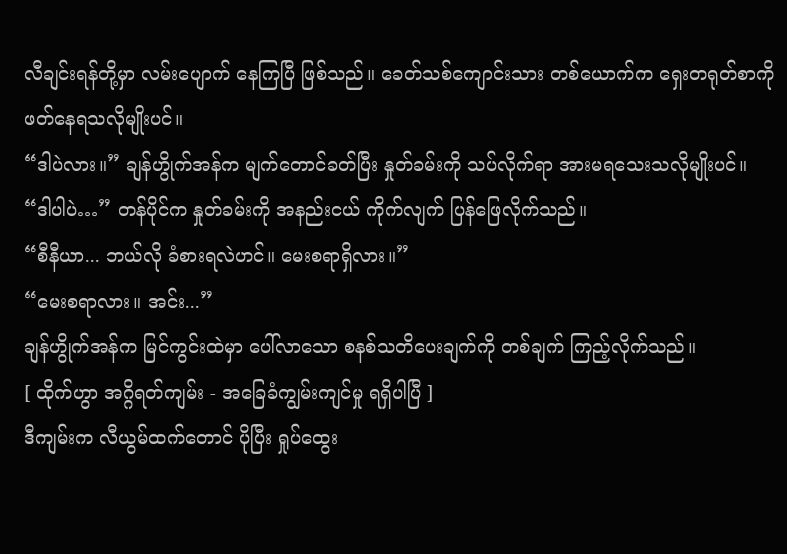လီချင်းရန်တို့မှာ လမ်းပျောက် နေကြပြီ ဖြစ်သည်။ ခေတ်သစ်ကျောင်းသား တစ်ယောက်က ရှေးတရုတ်စာကို ဖတ်နေရသလိုမျိုးပင်။
“ဒါပဲလား။” ချန်ဟွိုက်အန်က မျက်တောင်ခတ်ပြီး နှုတ်ခမ်းကို သပ်လိုက်ရာ အားမရသေးသလိုမျိုးပင်။
“ဒါပါပဲ…” တန်ပိုင်က နှုတ်ခမ်းကို အနည်းငယ် ကိုက်လျက် ပြန်ဖြေလိုက်သည်။
“စီနီယာ... ဘယ်လို ခံစားရလဲဟင်။ မေးစရာရှိလား။”
“မေးစရာလား။ အင်း...”
ချန်ဟွိုက်အန်က မြင်ကွင်းထဲမှာ ပေါ်လာသော စနစ်သတိပေးချက်ကို တစ်ချက် ကြည့်လိုက်သည်။
[ ထိုက်ဟွာ အဂ္ဂိရတ်ကျမ်း - အခြေခံကျွမ်းကျင်မှု ရရှိပါပြီ ]
ဒီကျမ်းက လီယွမ်ထက်တောင် ပိုပြီး ရှုပ်ထွေး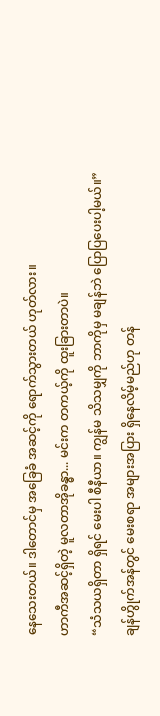နေသေးတယ်။ ဒါတောင်မှ အခြေခံ အဆင့်ကို ရောက်သွားတယ် ဟုတ်လား။
ဟာကီအဆင့်ရှိတဲ့ မူလတာအိုခန္ဓာ... မင်းက တကယ့်ကို ထူးခြားတာပဲ။
“သံသယရှိတာ ရှိရင် မေးပါ စီနီယာ။ ကျွန်မ သိသမျှကို ဘာကိုမှ မချန်ဘဲ ပြောပြပေးပါ့မယ်။”
ချန်ဟွိုက်အန်တွင် မေးစရာ အများအပြား ရှိနေလိမ့်မည်ဟု တန်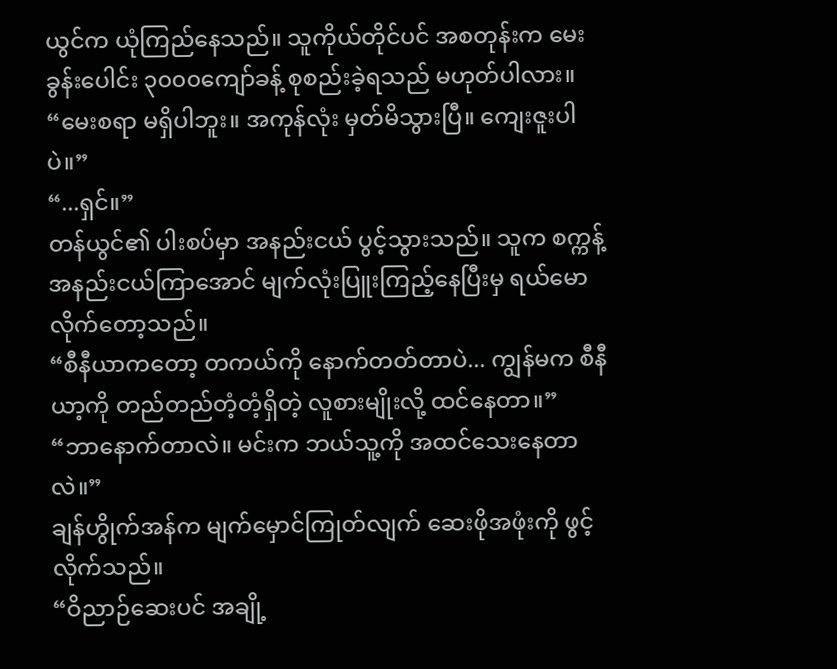ယွင်က ယုံကြည်နေသည်။ သူကိုယ်တိုင်ပင် အစတုန်းက မေးခွန်းပေါင်း ၃၀၀၀ကျော်ခန့် စုစည်းခဲ့ရသည် မဟုတ်ပါလား။
“မေးစရာ မရှိပါဘူး။ အကုန်လုံး မှတ်မိသွားပြီ။ ကျေးဇူးပါပဲ။”
“...ရှင်။”
တန်ယွင်၏ ပါးစပ်မှာ အနည်းငယ် ပွင့်သွားသည်။ သူက စက္ကန့် အနည်းငယ်ကြာအောင် မျက်လုံးပြူးကြည့်နေပြီးမှ ရယ်မောလိုက်တော့သည်။
“စီနီယာကတော့ တကယ်ကို နောက်တတ်တာပဲ... ကျွန်မက စီနီယာ့ကို တည်တည်တံ့တံ့ရှိတဲ့ လူစားမျိုးလို့ ထင်နေတာ။”
“ဘာနောက်တာလဲ။ မင်းက ဘယ်သူ့ကို အထင်သေးနေတာလဲ။”
ချန်ဟွိုက်အန်က မျက်မှောင်ကြုတ်လျက် ဆေးဖိုအဖုံးကို ဖွင့်လိုက်သည်။
“ဝိညာဉ်ဆေးပင် အချို့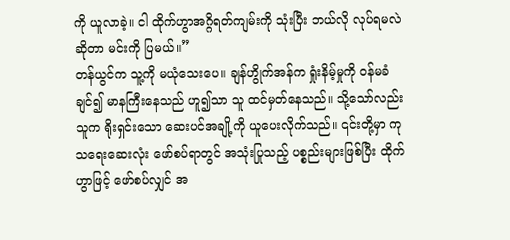ကို ယူလာခဲ့။ ငါ ထိုက်ဟွာအဂ္ဂိရတ်ကျမ်းကို သုံးပြီး ဘယ်လို လုပ်ရမလဲဆိုတာ မင်းကို ပြမယ်။”
တန်ယွင်က သူ့ကို မယုံသေးပေ။ ချန်ဟွိုက်အန်က ရှုံးနိမ့်မှုကို ဝန်မခံချင်၍ မာနကြီးနေသည် ဟူ၍သာ သူ ထင်မှတ်နေသည်။ သို့သော်လည်း သူက ရိုးရှင်းသော ဆေးပင်အချို့ကို ယူပေးလိုက်သည်။ ၎င်းတို့မှာ ကုသရေးဆေးလုံး ဖော်စပ်ရာတွင် အသုံးပြုသည့် ပစ္စည်းများဖြစ်ပြီး ထိုက်ဟွာဖြင့် ဖော်စပ်လျှင် အ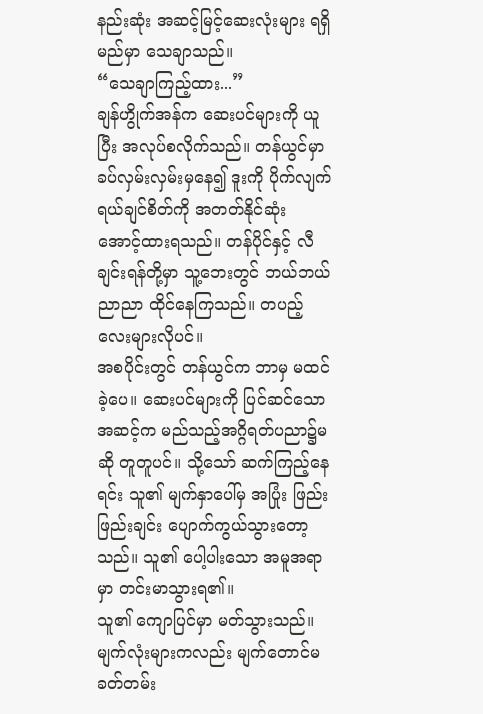နည်းဆုံး အဆင့်မြင့်ဆေးလုံးများ ရရှိမည်မှာ သေချာသည်။
“သေချာကြည့်ထား...”
ချန်ဟွိုက်အန်က ဆေးပင်များကို ယူပြီး အလုပ်စလိုက်သည်။ တန်ယွင်မှာ ခပ်လှမ်းလှမ်းမှနေ၍ ဒူးကို ပိုက်လျက် ရယ်ချင်စိတ်ကို အတတ်နိုင်ဆုံး အောင့်ထားရသည်။ တန်ပိုင်နှင့် လီချင်းရန်တို့မှာ သူ့ဘေးတွင် ဘယ်ဘယ်ညာညာ ထိုင်နေကြသည်။ တပည့်လေးများလိုပင်။
အစပိုင်းတွင် တန်ယွင်က ဘာမှ မထင်ခဲ့ပေ။ ဆေးပင်များကို ပြင်ဆင်သော အဆင့်က မည်သည့်အဂ္ဂိရတ်ပညာ၌မဆို တူတူပင်။ သို့သော် ဆက်ကြည့်နေရင်း သူ၏ မျက်နှာပေါ်မှ အပြုံး ဖြည်းဖြည်းချင်း ပျောက်ကွယ်သွားတော့သည်။ သူ၏ ပေါ့ပါးသော အမူအရာမှာ တင်းမာသွားရ၏။
သူ၏ ကျောပြင်မှာ မတ်သွားသည်။ မျက်လုံးများကလည်း မျက်တောင်မခတ်တမ်း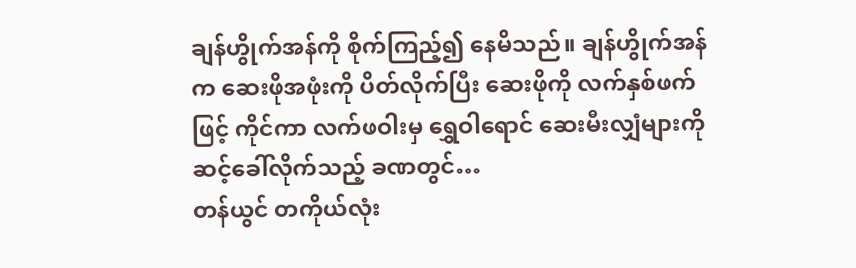ချန်ဟွိုက်အန်ကို စိုက်ကြည့်၍ နေမိသည်။ ချန်ဟွိုက်အန်က ဆေးဖိုအဖုံးကို ပိတ်လိုက်ပြီး ဆေးဖိုကို လက်နှစ်ဖက်ဖြင့် ကိုင်ကာ လက်ဖဝါးမှ ရွှေဝါရောင် ဆေးမီးလျှံများကို ဆင့်ခေါ်လိုက်သည့် ခဏတွင်…
တန်ယွင် တကိုယ်လုံး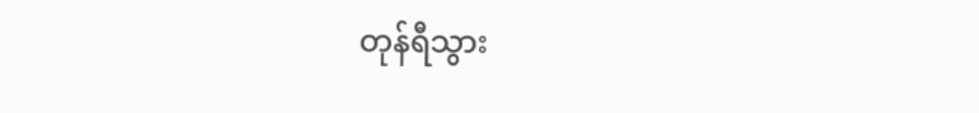တုန်ရီသွား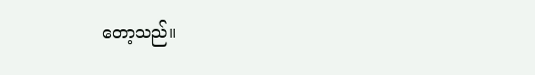တော့သည်။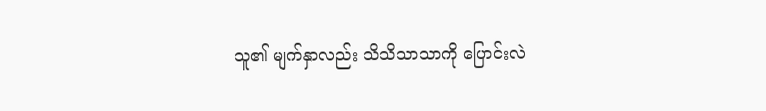သူ၏ မျက်နှာလည်း သိသိသာသာကို ပြောင်းလဲ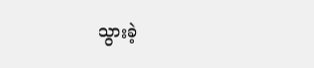သွားခဲ့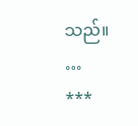သည်။
…
***